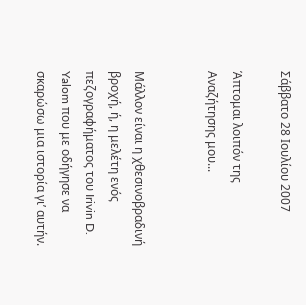Σάββατο 28 Ιουλίου 2007

Άπτομαι λοιπόν της Αναζήτησης μου...


Μάλλον είναι η χθεσινοβραδινή βροχή, ή, η μελέτη ενός πεζογραφήματος του Irivin D. Yalom που με οδήγησε να σκαρώσω μια ιστορία γι’ αυτήν.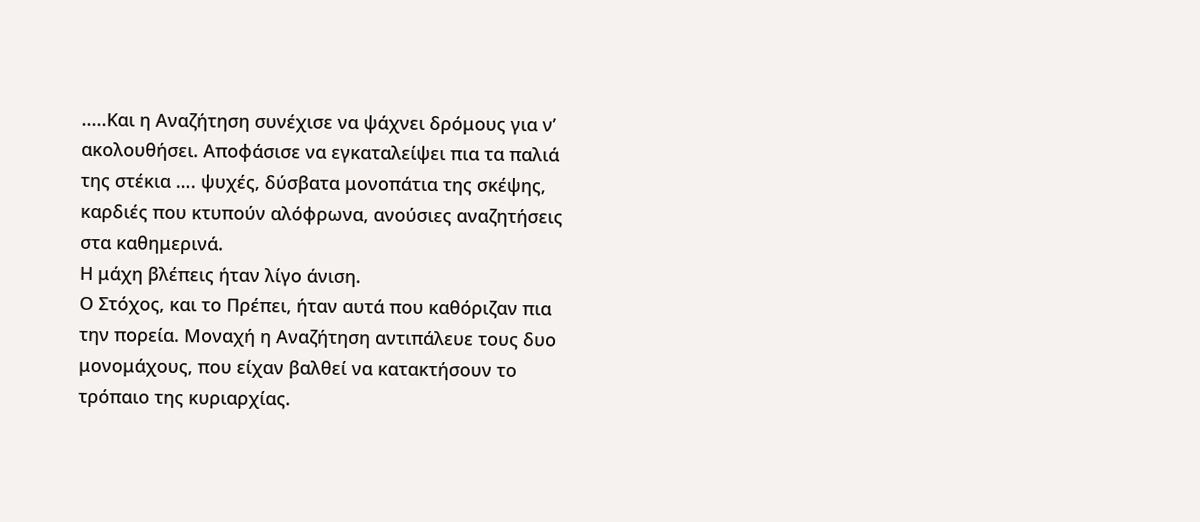.....Και η Αναζήτηση συνέχισε να ψάχνει δρόμους για ν’ ακολουθήσει. Αποφάσισε να εγκαταλείψει πια τα παλιά της στέκια …. ψυχές, δύσβατα μονοπάτια της σκέψης, καρδιές που κτυπούν αλόφρωνα, ανούσιες αναζητήσεις στα καθημερινά.
Η μάχη βλέπεις ήταν λίγο άνιση.
Ο Στόχος, και το Πρέπει, ήταν αυτά που καθόριζαν πια την πορεία. Μοναχή η Αναζήτηση αντιπάλευε τους δυο μονομάχους, που είχαν βαλθεί να κατακτήσουν το τρόπαιο της κυριαρχίας.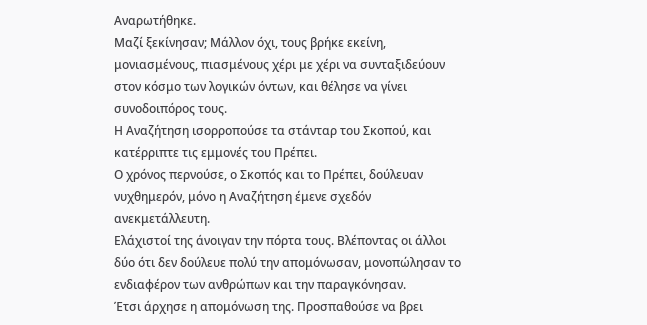Αναρωτήθηκε.
Μαζί ξεκίνησαν; Μάλλον όχι, τους βρήκε εκείνη, μονιασμένους, πιασμένους χέρι με χέρι να συνταξιδεύουν στον κόσμο των λογικών όντων, και θέλησε να γίνει συνοδοιπόρος τους.
Η Αναζήτηση ισορροπούσε τα στάνταρ του Σκοπού, και κατέρριπτε τις εμμονές του Πρέπει.
Ο χρόνος περνούσε, ο Σκοπός και το Πρέπει, δούλευαν νυχθημερόν, μόνο η Αναζήτηση έμενε σχεδόν ανεκμετάλλευτη.
Ελάχιστοί της άνοιγαν την πόρτα τους. Βλέποντας οι άλλοι δύο ότι δεν δούλευε πολύ την απομόνωσαν, μονοπώλησαν το ενδιαφέρον των ανθρώπων και την παραγκόνησαν.
Έτσι άρχησε η απομόνωση της. Προσπαθούσε να βρει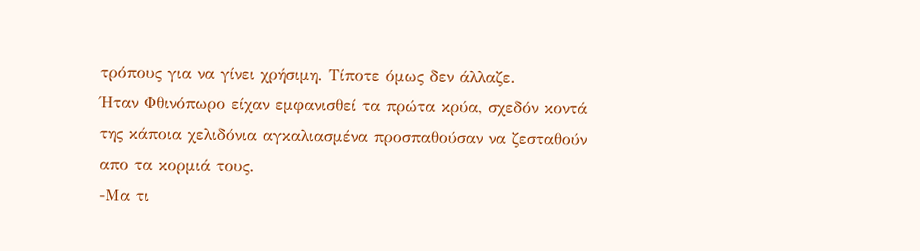τρόπους για να γίνει χρήσιμη. Τίποτε όμως δεν άλλαζε.
Ήταν Φθινόπωρο είχαν εμφανισθεί τα πρώτα κρύα, σχεδόν κοντά της κάποια χελιδόνια αγκαλιασμένα προσπαθούσαν να ζεσταθούν απο τα κορμιά τους.
-Μα τι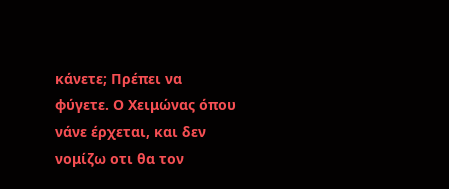κάνετε; Πρέπει να φύγετε. Ο Χειμώνας όπου νάνε έρχεται, και δεν νομίζω οτι θα τον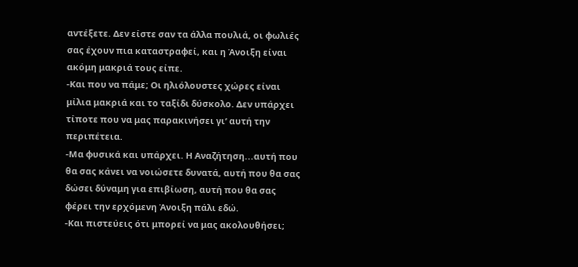αντέξετε. Δεν είστε σαν τα άλλα πουλιά, οι φωλιές σας έχουν πια καταστραφεί, και η Άνοιξη είναι ακόμη μακριά τους είπε.
-Και που να πάμε; Οι ηλιόλουστες χώρες είναι μίλια μακριά και το ταξίδι δύσκολο. Δεν υπάρχει τίποτε που να μας παρακινήσει γι’ αυτή την περιπέτεια.
-Μα φυσικά και υπάρχει. Η Αναζήτηση...αυτή που θα σας κάνει να νοιώσετε δυνατά, αυτή που θα σας δώσει δύναμη για επιβίωση, αυτή που θα σας φέρει την ερχόμενη Άνοιξη πάλι εδώ.
-Και πιστεύεις ότι μπορεί να μας ακολουθήσει;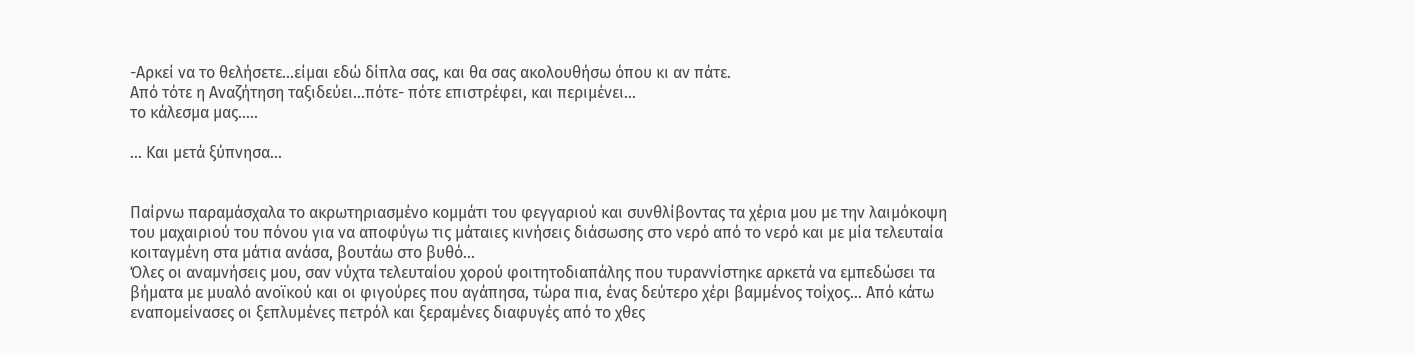-Αρκεί να το θελήσετε...είμαι εδώ δίπλα σας, και θα σας ακολουθήσω όπου κι αν πάτε.
Από τότε η Αναζήτηση ταξιδεύει...πότε- πότε επιστρέφει, και περιμένει...
το κάλεσμα μας.....

... Και μετά ξύπνησα...


Παίρνω παραμάσχαλα το ακρωτηριασμένο κομμάτι του φεγγαριού και συνθλίβοντας τα χέρια μου με την λαιμόκοψη του μαχαιριού του πόνου για να αποφύγω τις μάταιες κινήσεις διάσωσης στο νερό από το νερό και με μία τελευταία κοιταγμένη στα μάτια ανάσα, βουτάω στο βυθό...
Όλες οι αναμνήσεις μου, σαν νύχτα τελευταίου χορού φοιτητοδιαπάλης που τυραννίστηκε αρκετά να εμπεδώσει τα βήματα με μυαλό ανοϊκού και οι φιγούρες που αγάπησα, τώρα πια, ένας δεύτερο χέρι βαμμένος τοίχος... Από κάτω εναπομείνασες οι ξεπλυμένες πετρόλ και ξεραμένες διαφυγές από το χθες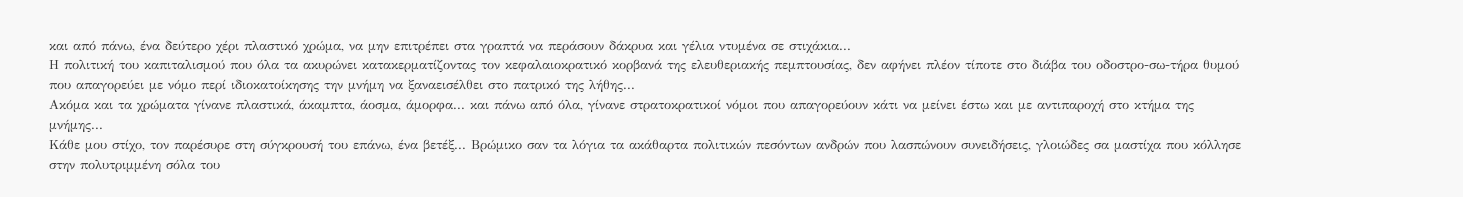και από πάνω, ένα δεύτερο χέρι πλαστικό χρώμα, να μην επιτρέπει στα γραπτά να περάσουν δάκρυα και γέλια ντυμένα σε στιχάκια...
Η πολιτική του καπιταλισμού που όλα τα ακυρώνει κατακερματίζοντας τον κεφαλαιοκρατικό κορβανά της ελευθεριακής πεμπτουσίας, δεν αφήνει πλέον τίποτε στο διάβα του οδοστρο-σω-τήρα θυμού που απαγορεύει με νόμο περί ιδιοκατοίκησης την μνήμη να ξαναεισέλθει στο πατρικό της λήθης...
Ακόμα και τα χρώματα γίνανε πλαστικά, άκαμπτα, άοσμα, άμορφα... και πάνω από όλα, γίνανε στρατοκρατικοί νόμοι που απαγορεύουν κάτι να μείνει έστω και με αντιπαροχή στο κτήμα της μνήμης...
Κάθε μου στίχο, τον παρέσυρε στη σύγκρουσή του επάνω, ένα βετέξ... Βρώμικο σαν τα λόγια τα ακάθαρτα πολιτικών πεσόντων ανδρών που λασπώνουν συνειδήσεις, γλοιώδες σα μαστίχα που κόλλησε στην πολυτριμμένη σόλα του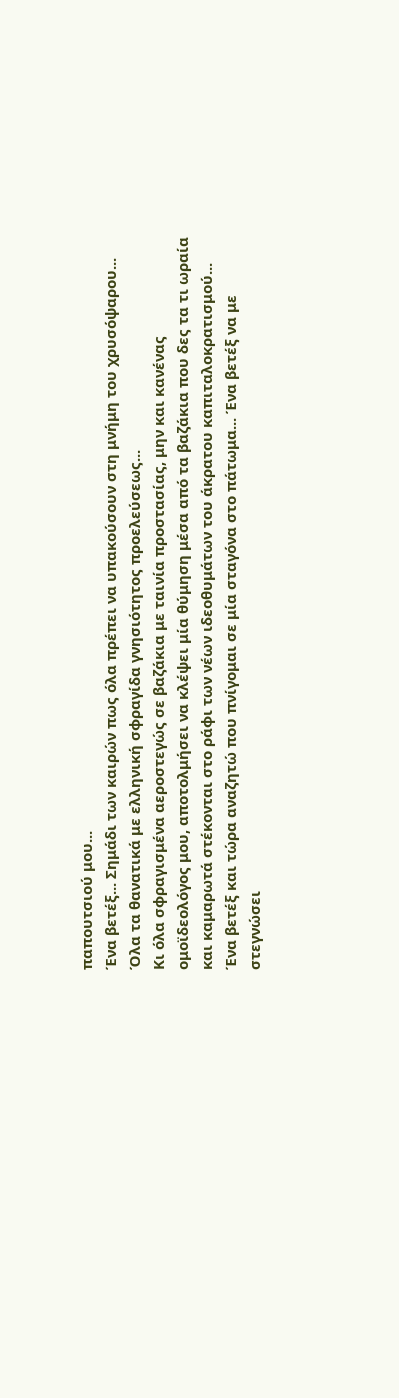παπουτσιού μου...
Ένα βετέξ... Σημάδι των καιρών πως όλα πρέπει να υπακούσουν στη μνήμη του χρυσόψαρου... Όλα τα θανατικά με ελληνική σφραγίδα γνησιότητος προελεύσεως...
Κι όλα σφραγισμένα αεροστεγώς σε βαζάκια με ταινία προστασίας, μην και κανένας ομοϊδεολόγος μου, αποτολμήσει να κλέψει μία θύμηση μέσα από τα βαζάκια που δες τα τι ωραία και καμαρωτά στέκονται στο ράφι των νέων ιδεοθυμάτων του άκρατου καπιταλοκρατισμού...
Ένα βετέξ και τώρα αναζητώ που πνίγομαι σε μία σταγόνα στο πάτωμα... Ένα βετέξ να με στεγνώσει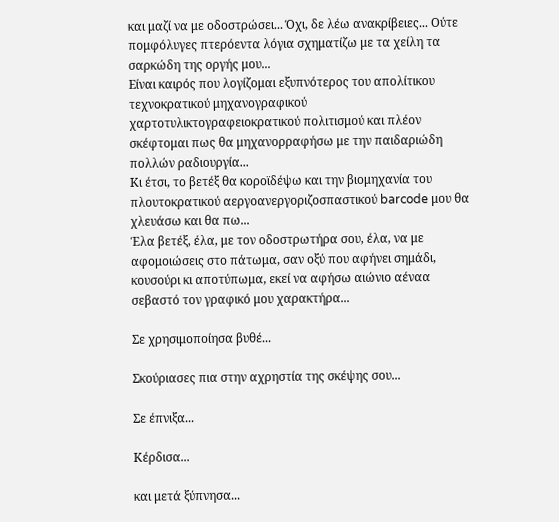και μαζί να με οδοστρώσει... Όχι, δε λέω ανακρίβειες... Ούτε πομφόλυγες πτερόεντα λόγια σχηματίζω με τα χείλη τα σαρκώδη της οργής μου...
Είναι καιρός που λογίζομαι εξυπνότερος του απολίτικου τεχνοκρατικού μηχανογραφικού χαρτοτυλικτογραφειοκρατικού πολιτισμού και πλέον σκέφτομαι πως θα μηχανορραφήσω με την παιδαριώδη πολλών ραδιουργία...
Κι έτσι, το βετέξ θα κοροϊδέψω και την βιομηχανία του πλουτοκρατικού αεργοανεργοριζοσπαστικού barcode μου θα χλευάσω και θα πω...
Έλα βετέξ, έλα, με τον οδοστρωτήρα σου, έλα, να με αφομοιώσεις στο πάτωμα, σαν οξύ που αφήνει σημάδι, κουσούρι κι αποτύπωμα, εκεί να αφήσω αιώνιο αέναα σεβαστό τον γραφικό μου χαρακτήρα...

Σε χρησιμοποίησα βυθέ...

Σκούριασες πια στην αχρηστία της σκέψης σου...

Σε έπνιξα...

Κέρδισα...

και μετά ξύπνησα...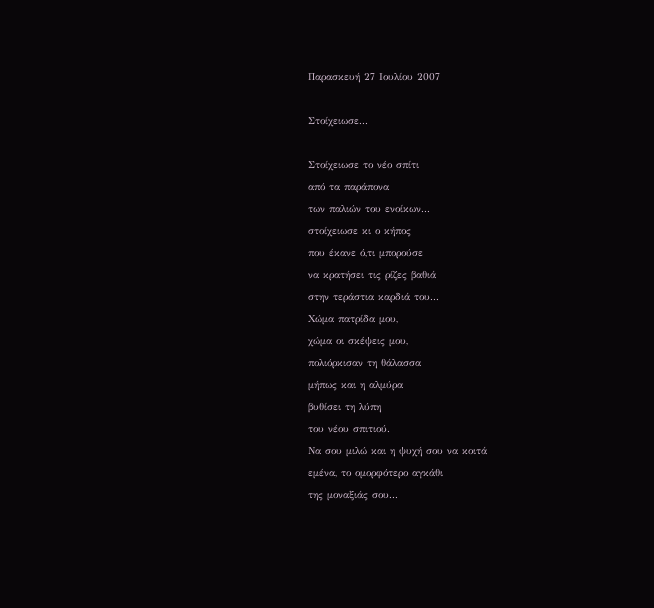Παρασκευή 27 Ιουλίου 2007

Στοίχειωσε...

Στοίχειωσε το νέο σπίτι
από τα παράπονα
των παλιών του ενοίκων...
στοίχειωσε κι ο κήπος
που έκανε ό,τι μπορούσε
να κρατήσει τις ρίζες βαθιά
στην τεράστια καρδιά του...
Χώμα πατρίδα μου,
χώμα οι σκέψεις μου,
πολιόρκισαν τη θάλασσα
μήπως και η αλμύρα
βυθίσει τη λύπη
του νέου σπιτιού.
Να σου μιλώ και η ψυχή σου να κοιτά
εμένα, το ομορφότερο αγκάθι
της μοναξιάς σου...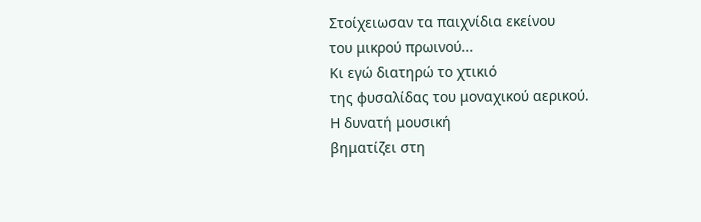Στοίχειωσαν τα παιχνίδια εκείνου
του μικρού πρωινού...
Κι εγώ διατηρώ το χτικιό
της φυσαλίδας του μοναχικού αερικού.
Η δυνατή μουσική
βηματίζει στη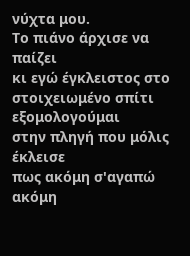νύχτα μου.
Το πιάνο άρχισε να παίζει
κι εγώ έγκλειστος στο στοιχειωμένο σπίτι
εξομολογούμαι
στην πληγή που μόλις έκλεισε
πως ακόμη σ'αγαπώ
ακόμη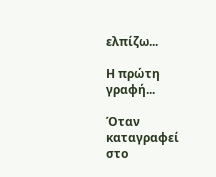ελπίζω...

Η πρώτη γραφή...

Όταν καταγραφεί στο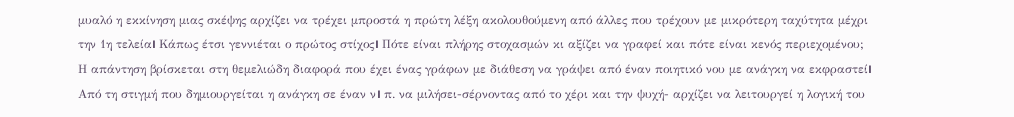μυαλό η εκκίνηση μιας σκέψης αρχίζει να τρέχει μπροστά η πρώτη λέξη ακολουθούμενη από άλλες που τρέχουν με μικρότερη ταχύτητα μέχρι την 1η τελεία। Κάπως έτσι γεννιέται ο πρώτος στίχος। Πότε είναι πλήρης στοχασμών κι αξίζει να γραφεί και πότε είναι κενός περιεχομένου; Η απάντηση βρίσκεται στη θεμελιώδη διαφορά που έχει ένας γράφων με διάθεση να γράψει από έναν ποιητικό νου με ανάγκη να εκφραστεί। Από τη στιγμή που δημιουργείται η ανάγκη σε έναν ν। π. να μιλήσει-σέρνοντας από το χέρι και την ψυχή- αρχίζει να λειτουργεί η λογική του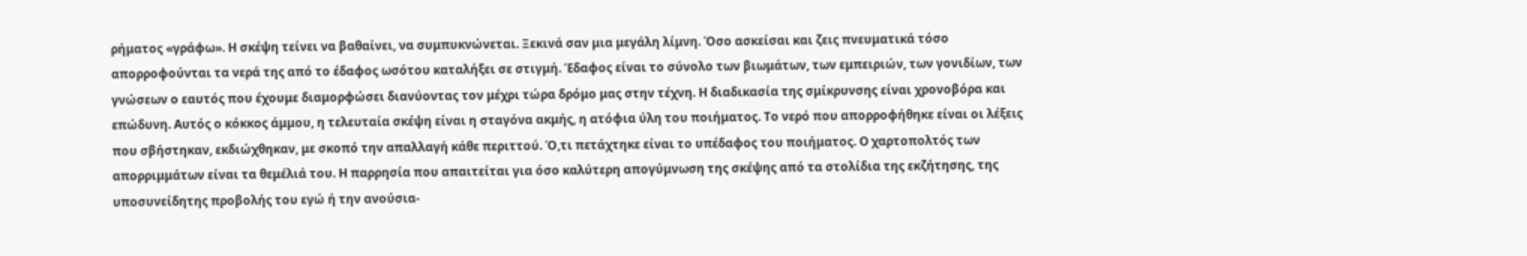ρήματος «γράφω». Η σκέψη τείνει να βαθαίνει, να συμπυκνώνεται. Ξεκινά σαν μια μεγάλη λίμνη. Όσο ασκείσαι και ζεις πνευματικά τόσο απορροφούνται τα νερά της από το έδαφος ωσότου καταλήξει σε στιγμή. Έδαφος είναι το σύνολο των βιωμάτων, των εμπειριών, των γονιδίων, των γνώσεων ο εαυτός που έχουμε διαμορφώσει διανύοντας τον μέχρι τώρα δρόμο μας στην τέχνη. Η διαδικασία της σμίκρυνσης είναι χρονοβόρα και επώδυνη. Αυτός ο κόκκος άμμου, η τελευταία σκέψη είναι η σταγόνα ακμής, η ατόφια ύλη του ποιήματος. Το νερό που απορροφήθηκε είναι οι λέξεις που σβήστηκαν, εκδιώχθηκαν, με σκοπό την απαλλαγή κάθε περιττού. Ό,τι πετάχτηκε είναι το υπέδαφος του ποιήματος. Ο χαρτοπολτός των απορριμμάτων είναι τα θεμέλιά του. Η παρρησία που απαιτείται για όσο καλύτερη απογύμνωση της σκέψης από τα στολίδια της εκζήτησης, της υποσυνείδητης προβολής του εγώ ή την ανούσια-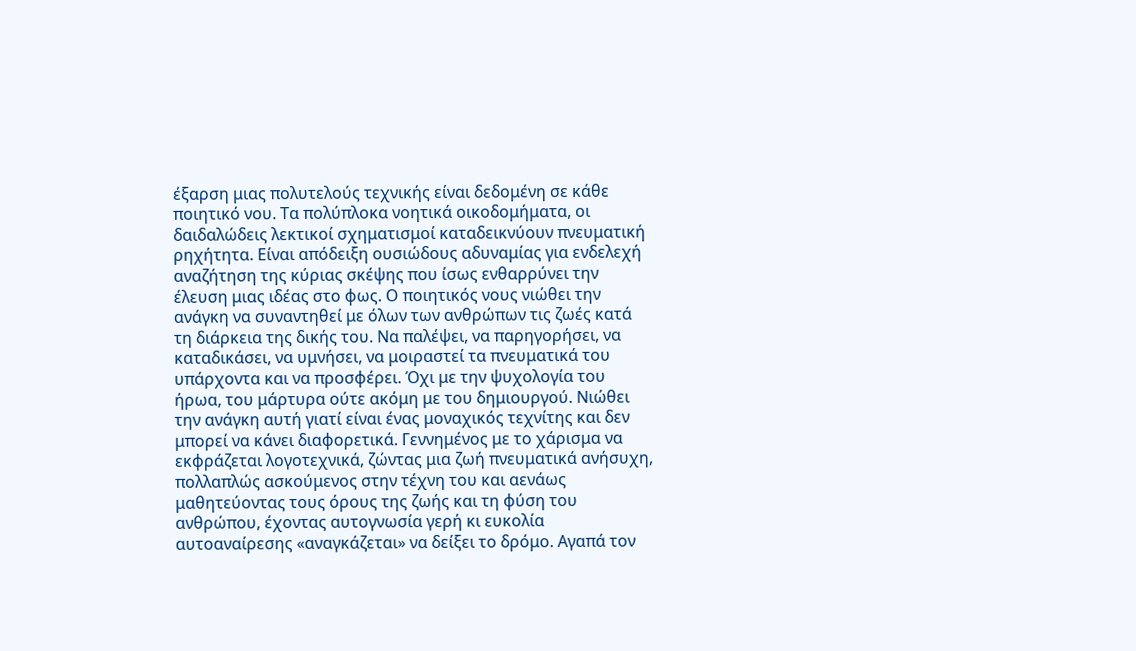έξαρση μιας πολυτελούς τεχνικής είναι δεδομένη σε κάθε ποιητικό νου. Τα πολύπλοκα νοητικά οικοδομήματα, οι δαιδαλώδεις λεκτικοί σχηματισμοί καταδεικνύουν πνευματική ρηχήτητα. Είναι απόδειξη ουσιώδους αδυναμίας για ενδελεχή αναζήτηση της κύριας σκέψης που ίσως ενθαρρύνει την έλευση μιας ιδέας στο φως. Ο ποιητικός νους νιώθει την ανάγκη να συναντηθεί με όλων των ανθρώπων τις ζωές κατά τη διάρκεια της δικής του. Να παλέψει, να παρηγορήσει, να καταδικάσει, να υμνήσει, να μοιραστεί τα πνευματικά του υπάρχοντα και να προσφέρει. Όχι με την ψυχολογία του ήρωα, του μάρτυρα ούτε ακόμη με του δημιουργού. Νιώθει την ανάγκη αυτή γιατί είναι ένας μοναχικός τεχνίτης και δεν μπορεί να κάνει διαφορετικά. Γεννημένος με το χάρισμα να εκφράζεται λογοτεχνικά, ζώντας μια ζωή πνευματικά ανήσυχη, πολλαπλώς ασκούμενος στην τέχνη του και αενάως μαθητεύοντας τους όρους της ζωής και τη φύση του ανθρώπου, έχοντας αυτογνωσία γερή κι ευκολία αυτοαναίρεσης «αναγκάζεται» να δείξει το δρόμο. Αγαπά τον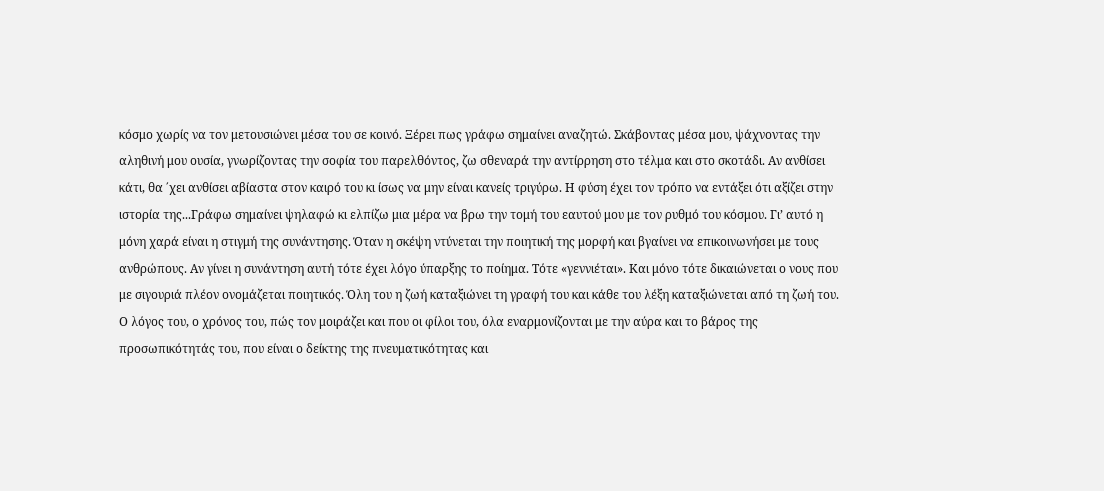κόσμο χωρίς να τον μετουσιώνει μέσα του σε κοινό. Ξέρει πως γράφω σημαίνει αναζητώ. Σκάβοντας μέσα μου, ψάχνοντας την αληθινή μου ουσία, γνωρίζοντας την σοφία του παρελθόντος, ζω σθεναρά την αντίρρηση στο τέλμα και στο σκοτάδι. Αν ανθίσει κάτι, θα ΄χει ανθίσει αβίαστα στον καιρό του κι ίσως να μην είναι κανείς τριγύρω. Η φύση έχει τον τρόπο να εντάξει ότι αξίζει στην ιστορία της...Γράφω σημαίνει ψηλαφώ κι ελπίζω μια μέρα να βρω την τομή του εαυτού μου με τον ρυθμό του κόσμου. Γι’ αυτό η μόνη χαρά είναι η στιγμή της συνάντησης. Όταν η σκέψη ντύνεται την ποιητική της μορφή και βγαίνει να επικοινωνήσει με τους ανθρώπους. Αν γίνει η συνάντηση αυτή τότε έχει λόγο ύπαρξης το ποίημα. Τότε «γεννιέται». Και μόνο τότε δικαιώνεται ο νους που με σιγουριά πλέον ονομάζεται ποιητικός. Όλη του η ζωή καταξιώνει τη γραφή του και κάθε του λέξη καταξιώνεται από τη ζωή του. Ο λόγος του, ο χρόνος του, πώς τον μοιράζει και που οι φίλοι του, όλα εναρμονίζονται με την αύρα και το βάρος της προσωπικότητάς του, που είναι ο δείκτης της πνευματικότητας και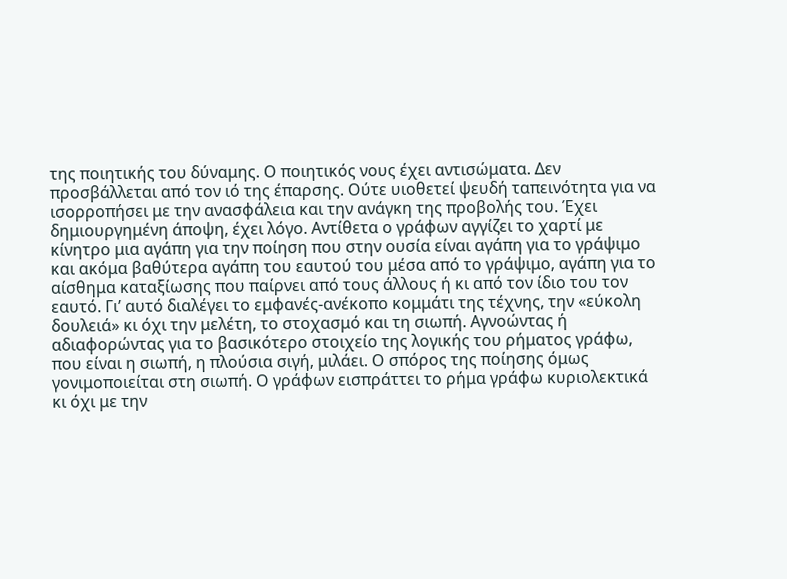της ποιητικής του δύναμης. Ο ποιητικός νους έχει αντισώματα. Δεν προσβάλλεται από τον ιό της έπαρσης. Ούτε υιοθετεί ψευδή ταπεινότητα για να ισορροπήσει με την ανασφάλεια και την ανάγκη της προβολής του. Έχει δημιουργημένη άποψη, έχει λόγο. Αντίθετα ο γράφων αγγίζει το χαρτί με κίνητρο μια αγάπη για την ποίηση που στην ουσία είναι αγάπη για το γράψιμο και ακόμα βαθύτερα αγάπη του εαυτού του μέσα από το γράψιμο, αγάπη για το αίσθημα καταξίωσης που παίρνει από τους άλλους ή κι από τον ίδιο του τον εαυτό. Γι’ αυτό διαλέγει το εμφανές-ανέκοπο κομμάτι της τέχνης, την «εύκολη δουλειά» κι όχι την μελέτη, το στοχασμό και τη σιωπή. Αγνοώντας ή αδιαφορώντας για το βασικότερο στοιχείο της λογικής του ρήματος γράφω, που είναι η σιωπή, η πλούσια σιγή, μιλάει. Ο σπόρος της ποίησης όμως γονιμοποιείται στη σιωπή. Ο γράφων εισπράττει το ρήμα γράφω κυριολεκτικά κι όχι με την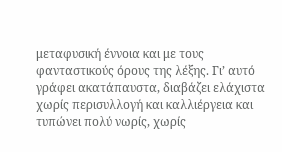μεταφυσική έννοια και με τους φανταστικούς όρους της λέξης. Γι’ αυτό γράφει ακατάπαυστα, διαβάζει ελάχιστα χωρίς περισυλλογή και καλλιέργεια και τυπώνει πολύ νωρίς, χωρίς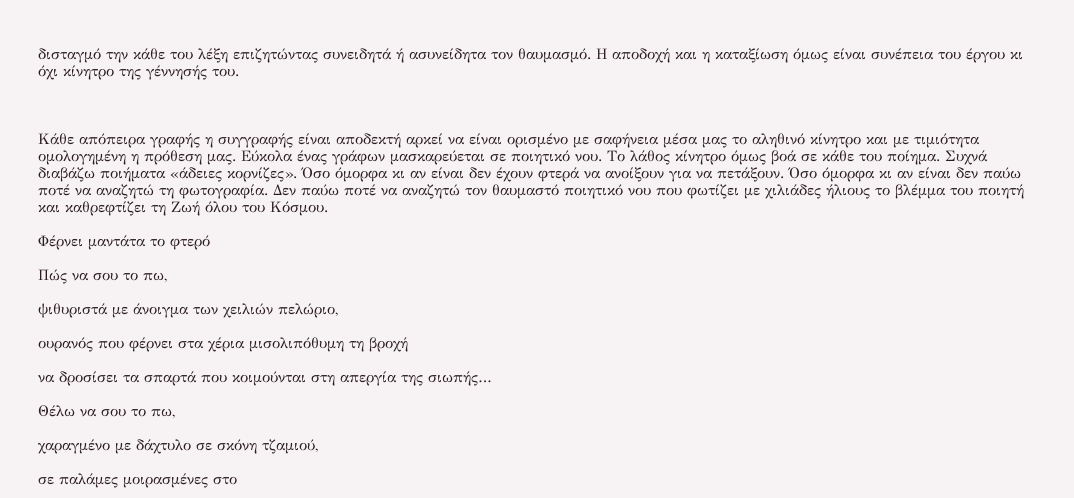δισταγμό την κάθε του λέξη επιζητώντας συνειδητά ή ασυνείδητα τον θαυμασμό. Η αποδοχή και η καταξίωση όμως είναι συνέπεια του έργου κι όχι κίνητρο της γέννησής του.



Κάθε απόπειρα γραφής η συγγραφής είναι αποδεκτή αρκεί να είναι ορισμένο με σαφήνεια μέσα μας το αληθινό κίνητρο και με τιμιότητα ομολογημένη η πρόθεση μας. Εύκολα ένας γράφων μασκαρεύεται σε ποιητικό νου. Το λάθος κίνητρο όμως βοά σε κάθε του ποίημα. Συχνά διαβάζω ποιήματα «άδειες κορνίζες». Όσο όμορφα κι αν είναι δεν έχουν φτερά να ανοίξουν για να πετάξουν. Όσο όμορφα κι αν είναι δεν παύω ποτέ να αναζητώ τη φωτογραφία. Δεν παύω ποτέ να αναζητώ τον θαυμαστό ποιητικό νου που φωτίζει με χιλιάδες ήλιους το βλέμμα του ποιητή και καθρεφτίζει τη Ζωή όλου του Κόσμου.

Φέρνει μαντάτα το φτερό

Πώς να σου το πω,

ψιθυριστά με άνοιγμα των χειλιών πελώριο,

ουρανός που φέρνει στα χέρια μισολιπόθυμη τη βροχή

να δροσίσει τα σπαρτά που κοιμούνται στη απεργία της σιωπής…

Θέλω να σου το πω,

χαραγμένο με δάχτυλο σε σκόνη τζαμιού,

σε παλάμες μοιρασμένες στο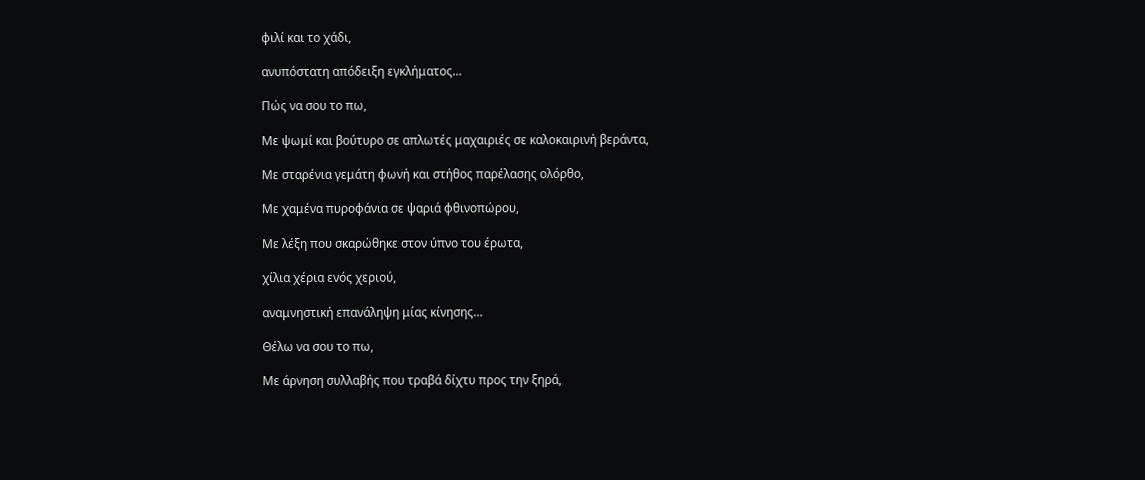φιλί και το χάδι,

ανυπόστατη απόδειξη εγκλήματος…

Πώς να σου το πω,

Με ψωμί και βούτυρο σε απλωτές μαχαιριές σε καλοκαιρινή βεράντα,

Με σταρένια γεμάτη φωνή και στήθος παρέλασης ολόρθο,

Με χαμένα πυροφάνια σε ψαριά φθινοπώρου,

Με λέξη που σκαρώθηκε στον ύπνο του έρωτα,

χίλια χέρια ενός χεριού,

αναμνηστική επανάληψη μίας κίνησης…

Θέλω να σου το πω,

Με άρνηση συλλαβής που τραβά δίχτυ προς την ξηρά,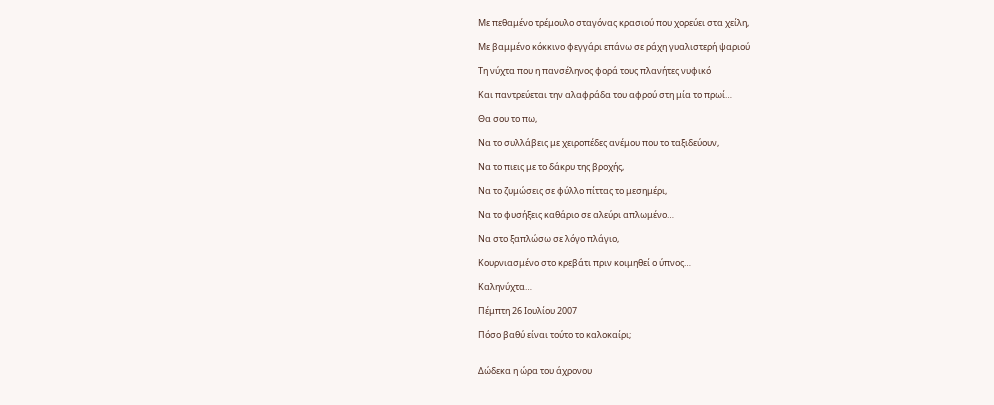Με πεθαμένο τρέμουλο σταγόνας κρασιού που χορεύει στα χείλη,

Με βαμμένο κόκκινο φεγγάρι επάνω σε ράχη γυαλιστερή ψαριού

Τη νύχτα που η πανσέληνος φορά τους πλανήτες νυφικό

Και παντρεύεται την αλαφράδα του αφρού στη μία το πρωί…

Θα σου το πω,

Να το συλλάβεις με χειροπέδες ανέμου που το ταξιδεύουν,

Να το πιεις με το δάκρυ της βροχής,

Να το ζυμώσεις σε φύλλο πίττας το μεσημέρι,

Να το φυσήξεις καθάριο σε αλεύρι απλωμένο…

Να στο ξαπλώσω σε λόγο πλάγιο,

Κουρνιασμένο στο κρεβάτι πριν κοιμηθεί ο ύπνος…

Καληνύχτα…

Πέμπτη 26 Ιουλίου 2007

Πόσο βαθύ είναι τούτο το καλοκαίρι;


Δώδεκα η ώρα του άχρονου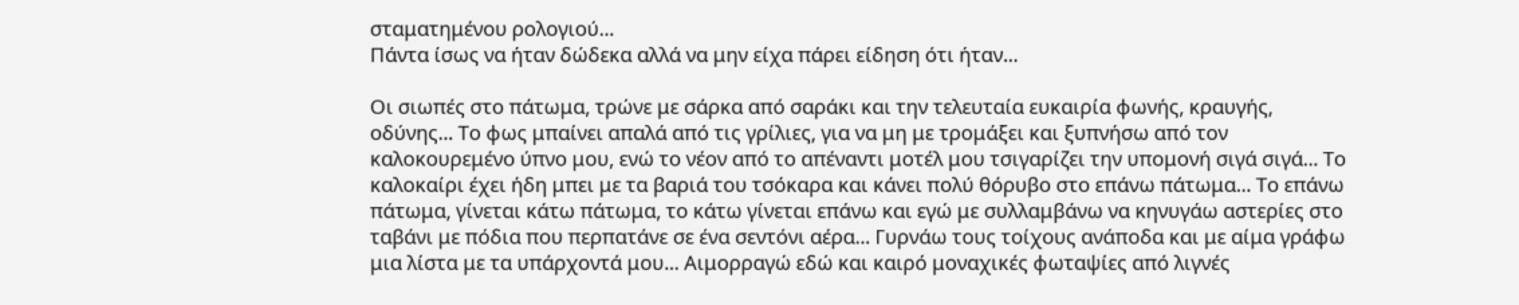σταματημένου ρολογιού...
Πάντα ίσως να ήταν δώδεκα αλλά να μην είχα πάρει είδηση ότι ήταν...

Οι σιωπές στο πάτωμα, τρώνε με σάρκα από σαράκι και την τελευταία ευκαιρία φωνής, κραυγής, οδύνης... Το φως μπαίνει απαλά από τις γρίλιες, για να μη με τρομάξει και ξυπνήσω από τον καλοκουρεμένο ύπνο μου, ενώ το νέον από το απέναντι μοτέλ μου τσιγαρίζει την υπομονή σιγά σιγά... Το καλοκαίρι έχει ήδη μπει με τα βαριά του τσόκαρα και κάνει πολύ θόρυβο στο επάνω πάτωμα... Το επάνω πάτωμα, γίνεται κάτω πάτωμα, το κάτω γίνεται επάνω και εγώ με συλλαμβάνω να κηνυγάω αστερίες στο ταβάνι με πόδια που περπατάνε σε ένα σεντόνι αέρα... Γυρνάω τους τοίχους ανάποδα και με αίμα γράφω μια λίστα με τα υπάρχοντά μου... Αιμορραγώ εδώ και καιρό μοναχικές φωταψίες από λιγνές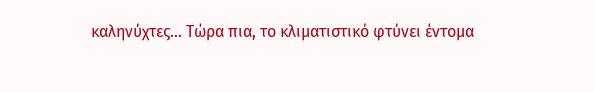καληνύχτες... Τώρα πια, το κλιματιστικό φτύνει έντομα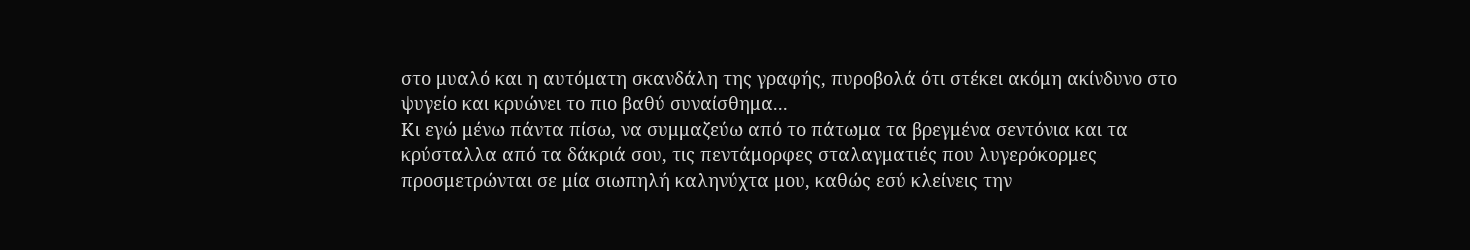στο μυαλό και η αυτόματη σκανδάλη της γραφής, πυροβολά ότι στέκει ακόμη ακίνδυνο στο ψυγείο και κρυώνει το πιο βαθύ συναίσθημα...
Κι εγώ μένω πάντα πίσω, να συμμαζεύω από το πάτωμα τα βρεγμένα σεντόνια και τα κρύσταλλα από τα δάκριά σου, τις πεντάμορφες σταλαγματιές που λυγερόκορμες προσμετρώνται σε μία σιωπηλή καληνύχτα μου, καθώς εσύ κλείνεις την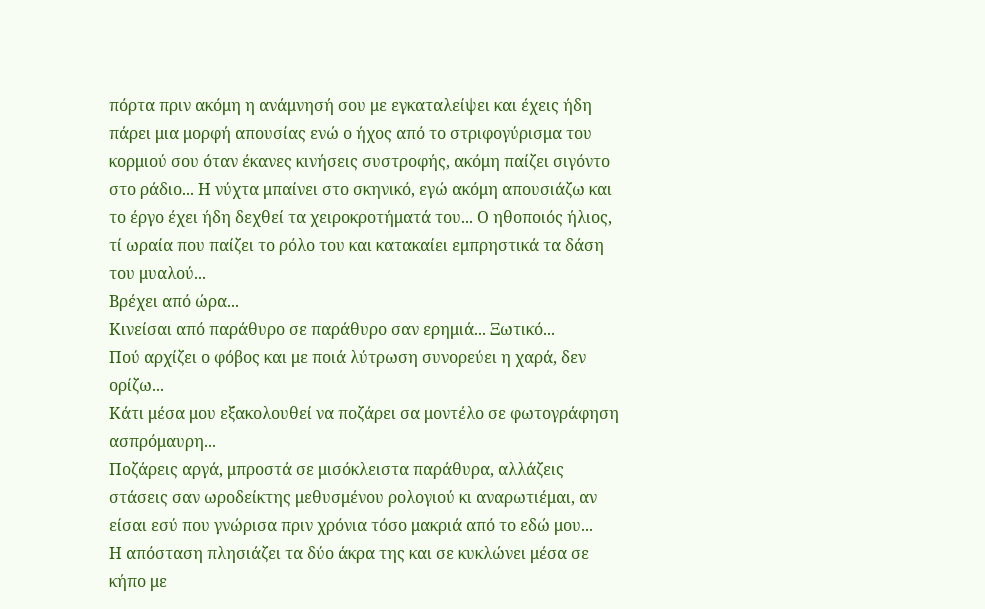πόρτα πριν ακόμη η ανάμνησή σου με εγκαταλείψει και έχεις ήδη πάρει μια μορφή απουσίας ενώ ο ήχος από το στριφογύρισμα του κορμιού σου όταν έκανες κινήσεις συστροφής, ακόμη παίζει σιγόντο στο ράδιο... Η νύχτα μπαίνει στο σκηνικό, εγώ ακόμη απουσιάζω και το έργο έχει ήδη δεχθεί τα χειροκροτήματά του... Ο ηθοποιός ήλιος, τί ωραία που παίζει το ρόλο του και κατακαίει εμπρηστικά τα δάση του μυαλού...
Βρέχει από ώρα...
Κινείσαι από παράθυρο σε παράθυρο σαν ερημιά... Ξωτικό...
Πού αρχίζει ο φόβος και με ποιά λύτρωση συνορεύει η χαρά, δεν ορίζω...
Κάτι μέσα μου εξακολουθεί να ποζάρει σα μοντέλο σε φωτογράφηση ασπρόμαυρη...
Ποζάρεις αργά, μπροστά σε μισόκλειστα παράθυρα, αλλάζεις στάσεις σαν ωροδείκτης μεθυσμένου ρολογιού κι αναρωτιέμαι, αν είσαι εσύ που γνώρισα πριν χρόνια τόσο μακριά από το εδώ μου...
Η απόσταση πλησιάζει τα δύο άκρα της και σε κυκλώνει μέσα σε κήπο με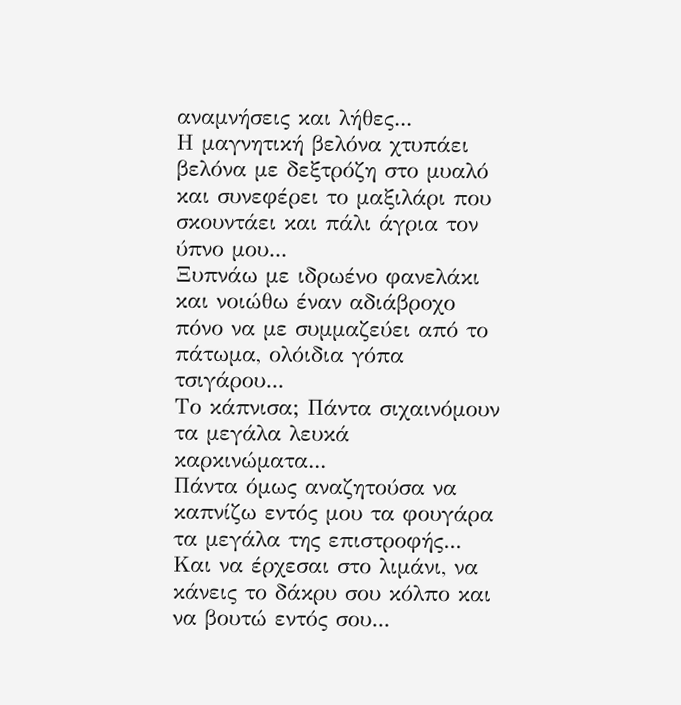αναμνήσεις και λήθες...
Η μαγνητική βελόνα χτυπάει βελόνα με δεξτρόζη στο μυαλό και συνεφέρει το μαξιλάρι που σκουντάει και πάλι άγρια τον ύπνο μου...
Ξυπνάω με ιδρωένο φανελάκι και νοιώθω έναν αδιάβροχο πόνο να με συμμαζεύει από το πάτωμα, ολόιδια γόπα τσιγάρου...
Το κάπνισα; Πάντα σιχαινόμουν τα μεγάλα λευκά καρκινώματα...
Πάντα όμως αναζητούσα να καπνίζω εντός μου τα φουγάρα τα μεγάλα της επιστροφής...
Και να έρχεσαι στο λιμάνι, να κάνεις το δάκρυ σου κόλπο και να βουτώ εντός σου...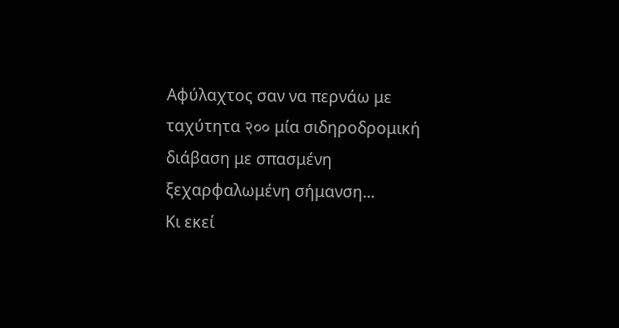Αφύλαχτος σαν να περνάω με ταχύτητα २०० μία σιδηροδρομική διάβαση με σπασμένη ξεχαρφαλωμένη σήμανση...
Κι εκεί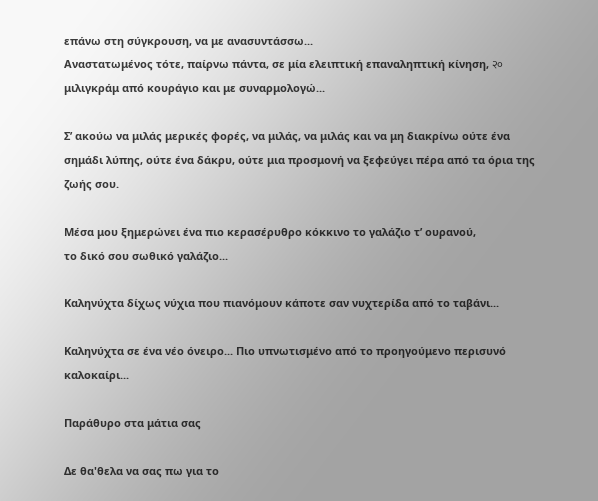επάνω στη σύγκρουση, να με ανασυντάσσω...
Αναστατωμένος τότε, παίρνω πάντα, σε μία ελειπτική επαναληπτική κίνηση, २० μιλιγκράμ από κουράγιο και με συναρμολογώ...

Σ’ ακούω να μιλάς μερικές φορές, να μιλάς, να μιλάς και να μη διακρίνω ούτε ένα σημάδι λύπης, ούτε ένα δάκρυ, ούτε μια προσμονή να ξεφεύγει πέρα από τα όρια της ζωής σου.

Μέσα μου ξημερώνει ένα πιο κερασέρυθρο κόκκινο το γαλάζιο τ’ ουρανού,
το δικό σου σωθικό γαλάζιο...

Καληνύχτα δίχως νύχια που πιανόμουν κάποτε σαν νυχτερίδα από το ταβάνι...

Καληνύχτα σε ένα νέο όνειρο... Πιο υπνωτισμένο από το προηγούμενο περισυνό καλοκαίρι...

Παράθυρο στα μάτια σας

Δε θα'θελα να σας πω για το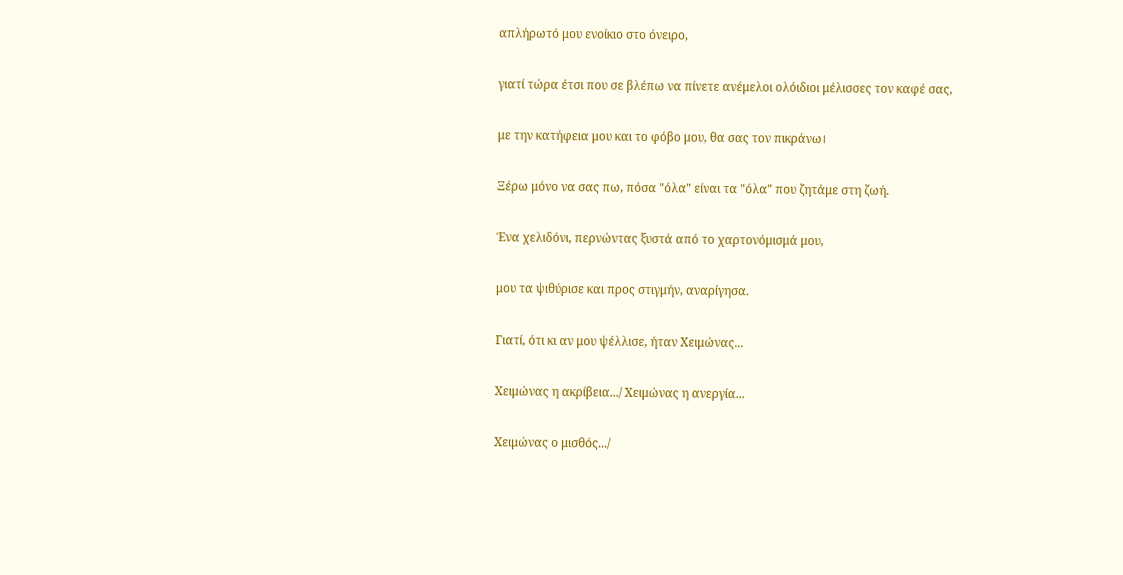απλήρωτό μου ενοίκιο στο όνειρο,

γιατί τώρα έτσι που σε βλέπω να πίνετε ανέμελοι ολόιδιοι μέλισσες τον καφέ σας,

με την κατήφεια μου και το φόβο μου, θα σας τον πικράνω।

Ξέρω μόνο να σας πω, πόσα "όλα" είναι τα "όλα" που ζητάμε στη ζωή.

Ένα χελιδόνι, περνώντας ξυστά από το χαρτονόμισμά μου,

μου τα ψιθύρισε και προς στιγμήν, αναρίγησα.

Γιατί, ότι κι αν μου ψέλλισε, ήταν Χειμώνας...

Χειμώνας η ακρίβεια.../ Χειμώνας η ανεργία...

Χειμώνας ο μισθός.../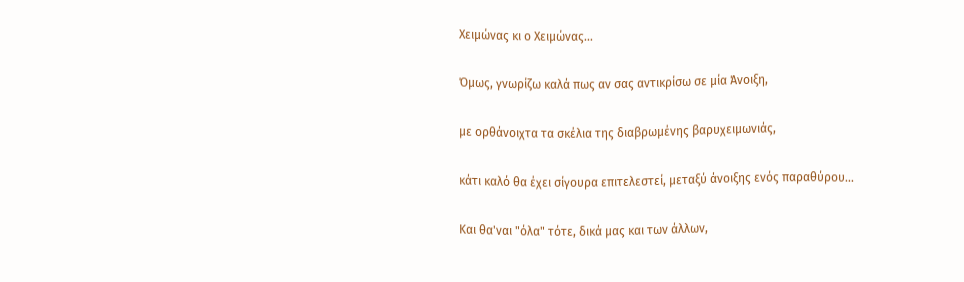Χειμώνας κι ο Χειμώνας...

Όμως, γνωρίζω καλά πως αν σας αντικρίσω σε μία Άνοιξη,

με ορθάνοιχτα τα σκέλια της διαβρωμένης βαρυχειμωνιάς,

κάτι καλό θα έχει σίγουρα επιτελεστεί, μεταξύ άνοιξης ενός παραθύρου...

Και θα'ναι "όλα" τότε, δικά μας και των άλλων,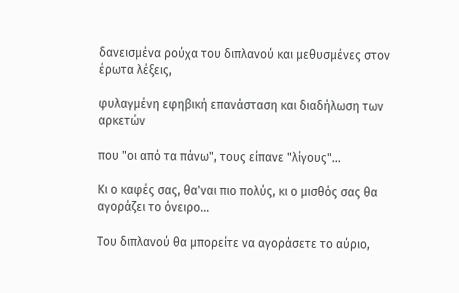δανεισμένα ρούχα του διπλανού και μεθυσμένες στον έρωτα λέξεις,

φυλαγμένη εφηβική επανάσταση και διαδήλωση των αρκετών

που "οι από τα πάνω", τους είπανε "λίγους"...

Κι ο καφές σας, θα'ναι πιο πολύς, κι ο μισθός σας θα αγοράζει το όνειρο...

Του διπλανού θα μπορείτε να αγοράσετε το αύριο,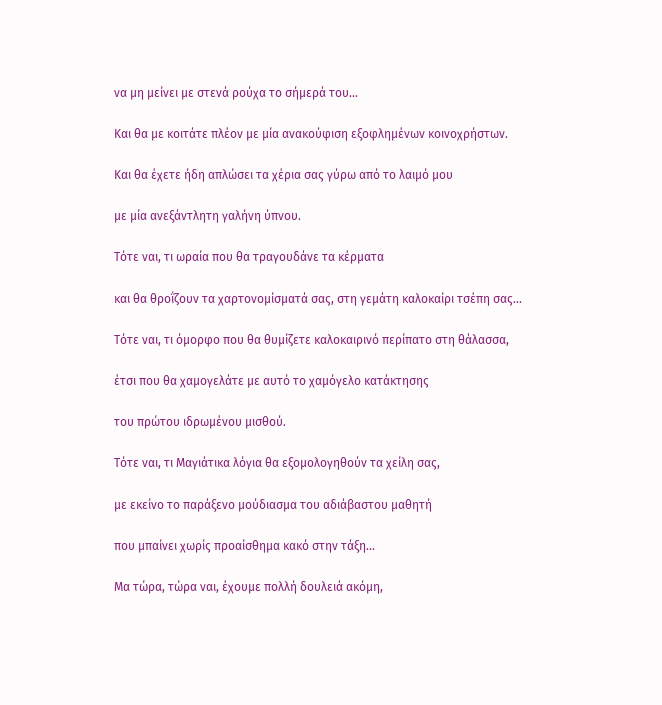να μη μείνει με στενά ρούχα το σήμερά του...

Και θα με κοιτάτε πλέον με μία ανακούφιση εξοφλημένων κοινοχρήστων.

Και θα έχετε ήδη απλώσει τα χέρια σας γύρω από το λαιμό μου

με μία ανεξάντλητη γαλήνη ύπνου.

Τότε ναι, τι ωραία που θα τραγουδάνε τα κέρματα

και θα θροΐζουν τα χαρτονομίσματά σας, στη γεμάτη καλοκαίρι τσέπη σας...

Τότε ναι, τι όμορφο που θα θυμίζετε καλοκαιρινό περίπατο στη θάλασσα,

έτσι που θα χαμογελάτε με αυτό το χαμόγελο κατάκτησης

του πρώτου ιδρωμένου μισθού.

Τότε ναι, τι Μαγιάτικα λόγια θα εξομολογηθούν τα χείλη σας,

με εκείνο το παράξενο μούδιασμα του αδιάβαστου μαθητή

που μπαίνει χωρίς προαίσθημα κακό στην τάξη...

Μα τώρα, τώρα ναι, έχουμε πολλή δουλειά ακόμη,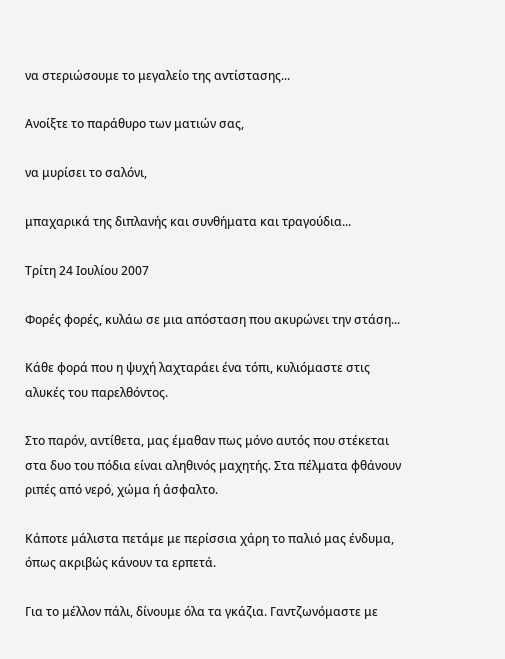να στεριώσουμε το μεγαλείο της αντίστασης...

Ανοίξτε το παράθυρο των ματιών σας,

να μυρίσει το σαλόνι,

μπαχαρικά της διπλανής και συνθήματα και τραγούδια...

Τρίτη 24 Ιουλίου 2007

Φορές φορές, κυλάω σε μια απόσταση που ακυρώνει την στάση...

Κάθε φορά που η ψυχή λαχταράει ένα τόπι, κυλιόμαστε στις αλυκές του παρελθόντος.

Στο παρόν, αντίθετα, μας έμαθαν πως μόνο αυτός που στέκεται στα δυο του πόδια είναι αληθινός μαχητής. Στα πέλματα φθάνουν ριπές από νερό, χώμα ή άσφαλτο.

Κάποτε μάλιστα πετάμε με περίσσια χάρη το παλιό μας ένδυμα, όπως ακριβώς κάνουν τα ερπετά.

Για το μέλλον πάλι, δίνουμε όλα τα γκάζια. Γαντζωνόμαστε με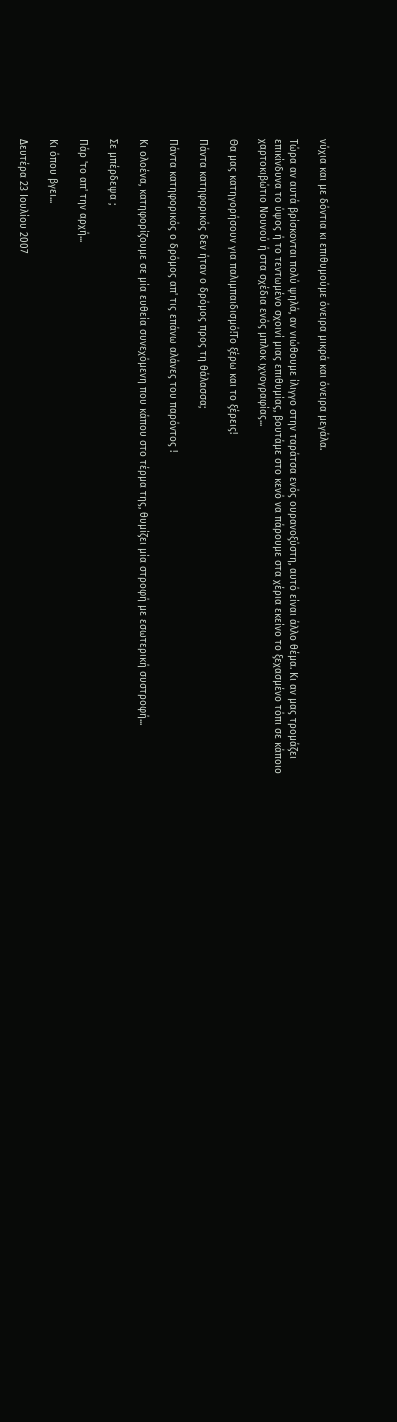νύχια και με δόντια κι επιθυμούμε όνειρα μικρά και όνειρα μεγάλα.

Τώρα αν αυτά βρίσκονται πολύ ψηλά, αν νιώθουμε ίλιγγο στην ταράτσα ενός ουρανοξύστη, αυτό είναι άλλο θέμα. Κι αν μας τρομάζει επικίνδυνα το ύψος ή το τεντωμένο σχοινί μιας επιθυμίας, βουτάμε στο κενό να πάρουμε στα χέρια εκείνο το ξεχασμένο τόπι σε κάποιο χαρτοκιβώτιο Νουνού ή στα σχέδια ενός μπλοκ ιχνογραφίας...

Θα μας κατηγορήσουν για παλιμπαιδισμό!Το ξέρω και το ξέρεις!

Πάντα κατηφορικός δεν ήταν ο δρόμος προς τη θάλασσα;

Πάντα κατηφορικός ο δρόμος απ' τις επάνω αλάνες του παρόντος !

Κι ολοένα, κατηφορίζουμε σε μία ευθεία συνεχόμενη που κάπου στο τέρμα της, θυμίζει μία στροφή με εσωτερική συστροφή...

Σε μπέρδεψα ;

Πάρ 'το απ' την αρχή...

Κι όπου βγει...

Δευτέρα 23 Ιουλίου 2007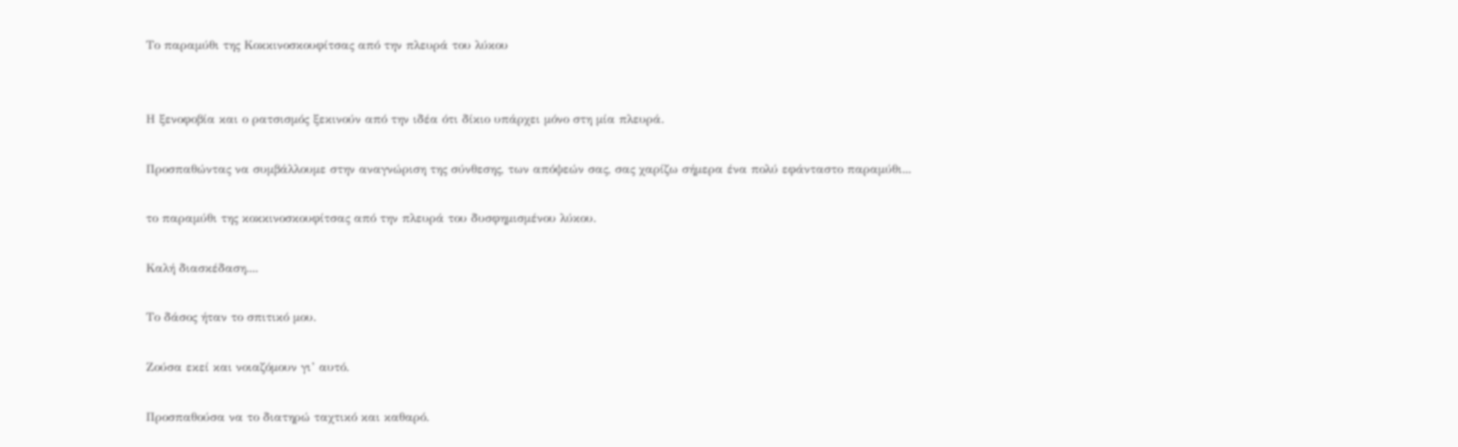Το παραμύθι της Κοκκινοσκουφίτσας από την πλευρά του λύκου


Η ξενοφοβία και ο ρατσισμός ξεκινούν από την ιδέα ότι δίκιο υπάρχει μόνο στη μία πλευρά.

Προσπαθώντας να συμβάλλουμε στην αναγνώριση της σύνθεσης, των απόψεών σας, σας χαρίζω σήμερα ένα πολύ εφάνταστο παραμύθι...

το παραμύθι της κοκκινοσκουφίτσας από την πλευρά του δυσφημισμένου λύκου.

Καλή διασκέδαση....

Το δάσος ήταν το σπιτικό μου.

Ζούσα εκεί και νοιαζόμουν γι’ αυτό.

Προσπαθούσα να το διατηρώ ταχτικό και καθαρό.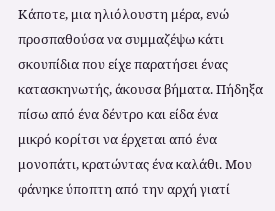Κάποτε, μια ηλιόλουστη μέρα, ενώ προσπαθούσα να συμμαζέψω κάτι σκουπίδια που είχε παρατήσει ένας κατασκηνωτής, άκουσα βήματα. Πήδηξα πίσω από ένα δέντρο και είδα ένα
μικρό κορίτσι να έρχεται από ένα μονοπάτι, κρατώντας ένα καλάθι. Μου φάνηκε ύποπτη από την αρχή γιατί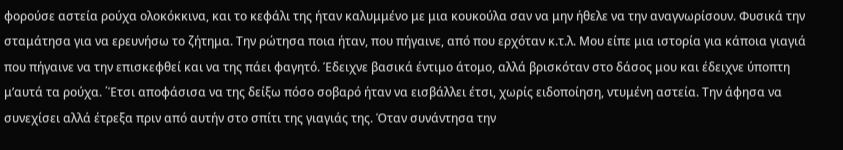φορούσε αστεία ρούχα ολοκόκκινα, και το κεφάλι της ήταν καλυμμένο με μια κουκούλα σαν να μην ήθελε να την αναγνωρίσουν. Φυσικά την σταμάτησα για να ερευνήσω το ζήτημα. Την ρώτησα ποια ήταν, που πήγαινε, από που ερχόταν κ.τ.λ. Μου είπε μια ιστορία για κάποια γιαγιά που πήγαινε να την επισκεφθεί και να της πάει φαγητό. Έδειχνε βασικά έντιμο άτομο, αλλά βρισκόταν στο δάσος μου και έδειχνε ύποπτη μ’αυτά τα ρούχα. ΄Έτσι αποφάσισα να της δείξω πόσο σοβαρό ήταν να εισβάλλει έτσι, χωρίς ειδοποίηση, ντυμένη αστεία. Την άφησα να συνεχίσει αλλά έτρεξα πριν από αυτήν στο σπίτι της γιαγιάς της. Όταν συνάντησα την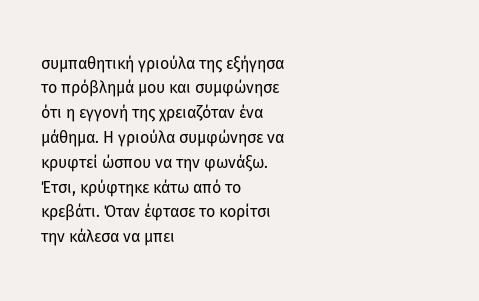συμπαθητική γριούλα της εξήγησα το πρόβλημά μου και συμφώνησε ότι η εγγονή της χρειαζόταν ένα μάθημα. Η γριούλα συμφώνησε να κρυφτεί ώσπου να την φωνάξω. Έτσι, κρύφτηκε κάτω από το κρεβάτι. Όταν έφτασε το κορίτσι την κάλεσα να μπει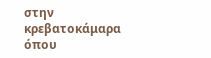στην κρεβατοκάμαρα όπου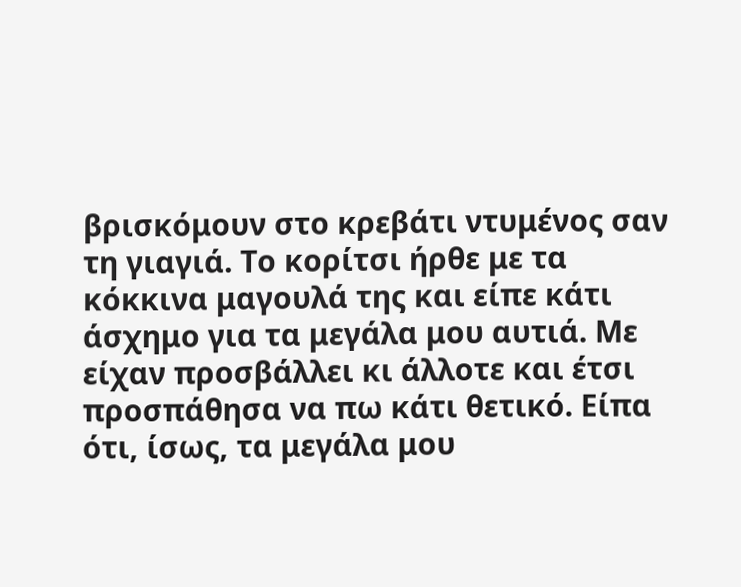βρισκόμουν στο κρεβάτι ντυμένος σαν τη γιαγιά. Το κορίτσι ήρθε με τα κόκκινα μαγουλά της και είπε κάτι άσχημο για τα μεγάλα μου αυτιά. Με είχαν προσβάλλει κι άλλοτε και έτσι προσπάθησα να πω κάτι θετικό. Είπα ότι, ίσως, τα μεγάλα μου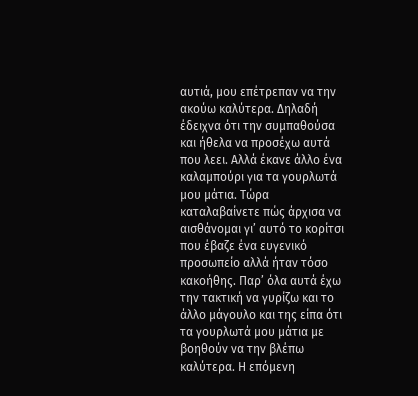αυτιά, μου επέτρεπαν να την ακούω καλύτερα. Δηλαδή έδειχνα ότι την συμπαθούσα και ήθελα να προσέχω αυτά που λεει. Αλλά έκανε άλλο ένα καλαμπούρι για τα γουρλωτά μου μάτια. Τώρα καταλαβαίνετε πώς άρχισα να αισθάνομαι γι’ αυτό το κορίτσι που έβαζε ένα ευγενικό προσωπείο αλλά ήταν τόσο κακοήθης. Παρ’ όλα αυτά έχω την τακτική να γυρίζω και το άλλο μάγουλο και της είπα ότι τα γουρλωτά μου μάτια με βοηθούν να την βλέπω καλύτερα. Η επόμενη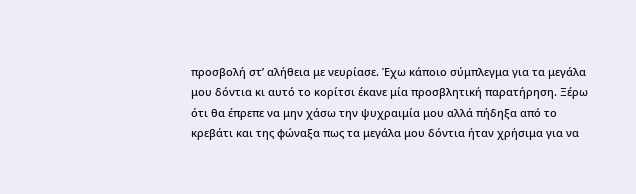προσβολή στ’ αλήθεια με νευρίασε. Έχω κάποιο σύμπλεγμα για τα μεγάλα μου δόντια κι αυτό το κορίτσι έκανε μία προσβλητική παρατήρηση. Ξέρω ότι θα έπρεπε να μην χάσω την ψυχραιμία μου αλλά πήδηξα από το κρεβάτι και της φώναξα πως τα μεγάλα μου δόντια ήταν χρήσιμα για να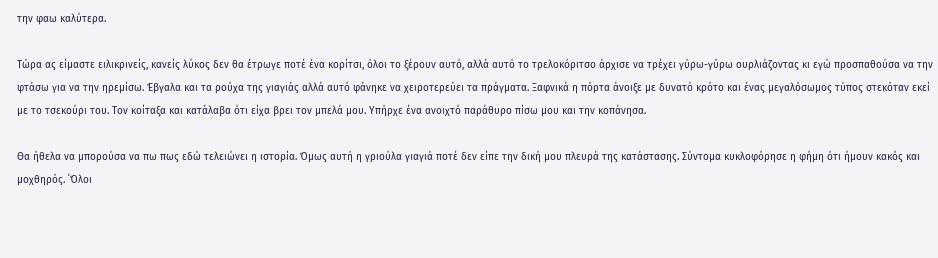την φαω καλύτερα.

Τώρα ας είμαστε ειλικρινείς, κανείς λύκος δεν θα έτρωγε ποτέ ένα κορίτσι, όλοι το ξέρουν αυτό, αλλά αυτό το τρελοκόριτσο άρχισε να τρέχει γύρω-γύρω ουρλιάζοντας κι εγώ προσπαθούσα να την φτάσω για να την ηρεμίσω. Έβγαλα και τα ρούχα της γιαγιάς αλλά αυτό φάνηκε να χειροτερεύει τα πράγματα. Ξαφνικά η πόρτα άνοιξε με δυνατό κρότο και ένας μεγαλόσωμος τύπος στεκόταν εκεί με το τσεκούρι του. Τον κοίταξα και κατάλαβα ότι είχα βρει τον μπελά μου. Υπήρχε ένα ανοιχτό παράθυρο πίσω μου και την κοπάνησα.

Θα ήθελα να μπορούσα να πω πως εδώ τελειώνει η ιστορία. Όμως αυτή η γριούλα γιαγιά ποτέ δεν είπε την δική μου πλευρά της κατάστασης. Σύντομα κυκλοφόρησε η φήμη ότι ήμουν κακός και μοχθηρός. ΄Όλοι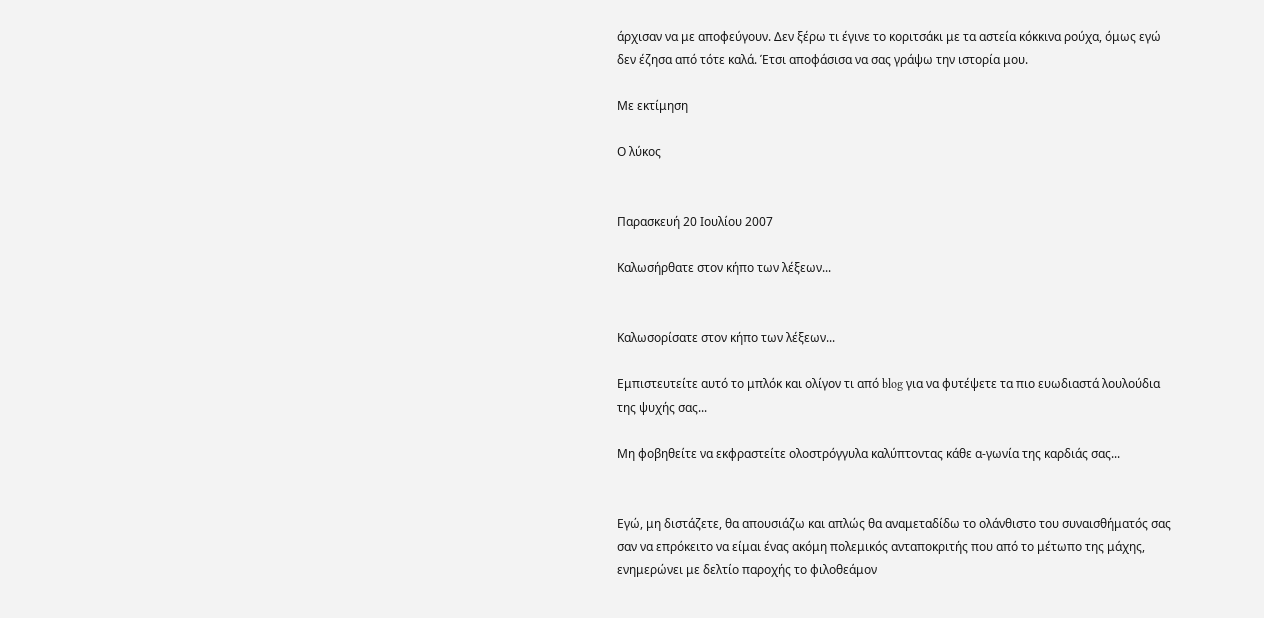άρχισαν να με αποφεύγουν. Δεν ξέρω τι έγινε το κοριτσάκι με τα αστεία κόκκινα ρούχα, όμως εγώ δεν έζησα από τότε καλά. Έτσι αποφάσισα να σας γράψω την ιστορία μου.

Με εκτίμηση

Ο λύκος


Παρασκευή 20 Ιουλίου 2007

Καλωσήρθατε στον κήπο των λέξεων...


Καλωσορίσατε στον κήπο των λέξεων...

Εμπιστευτείτε αυτό το μπλόκ και ολίγον τι από blog για να φυτέψετε τα πιο ευωδιαστά λουλούδια της ψυχής σας...

Μη φοβηθείτε να εκφραστείτε ολοστρόγγυλα καλύπτοντας κάθε α-γωνία της καρδιάς σας...


Εγώ, μη διστάζετε, θα απουσιάζω και απλώς θα αναμεταδίδω το ολάνθιστο του συναισθήματός σας σαν να επρόκειτο να είμαι ένας ακόμη πολεμικός ανταποκριτής που από το μέτωπο της μάχης, ενημερώνει με δελτίο παροχής το φιλοθεάμον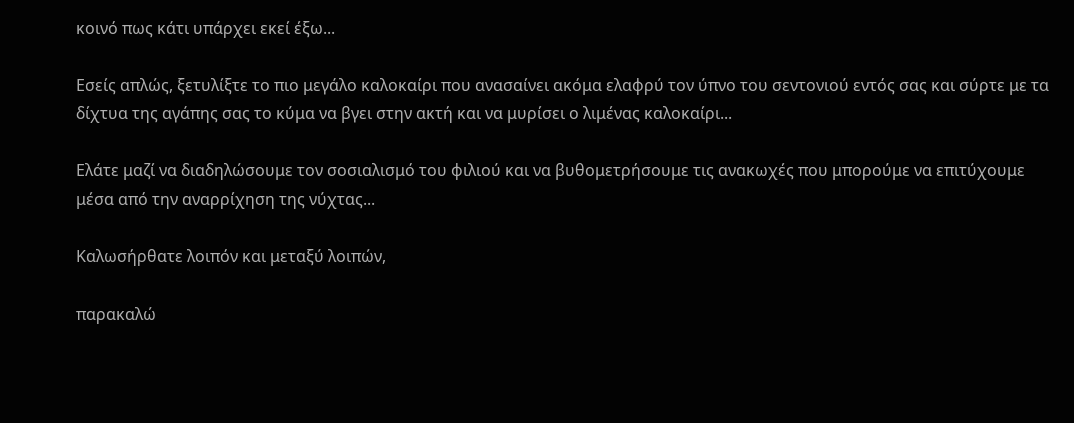κοινό πως κάτι υπάρχει εκεί έξω...

Εσείς απλώς, ξετυλίξτε το πιο μεγάλο καλοκαίρι που ανασαίνει ακόμα ελαφρύ τον ύπνο του σεντονιού εντός σας και σύρτε με τα δίχτυα της αγάπης σας το κύμα να βγει στην ακτή και να μυρίσει ο λιμένας καλοκαίρι...

Ελάτε μαζί να διαδηλώσουμε τον σοσιαλισμό του φιλιού και να βυθομετρήσουμε τις ανακωχές που μπορούμε να επιτύχουμε μέσα από την αναρρίχηση της νύχτας...

Καλωσήρθατε λοιπόν και μεταξύ λοιπών,

παρακαλώ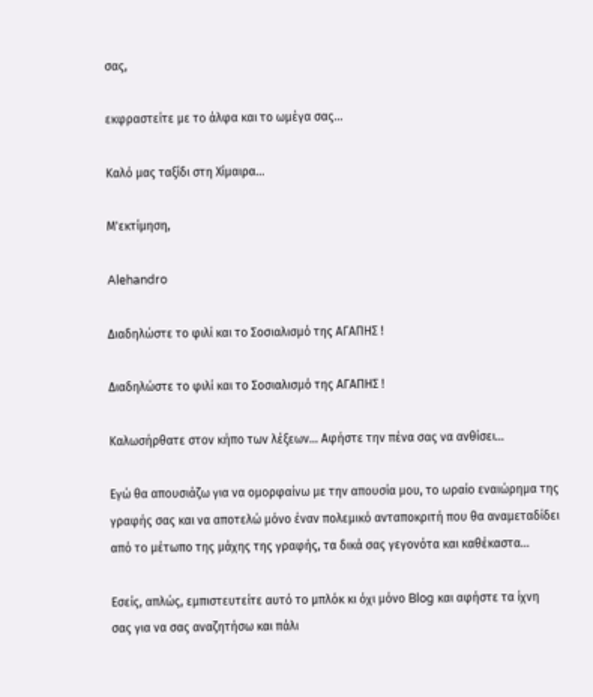σας,

εκφραστείτε με το άλφα και το ωμέγα σας...

Καλό μας ταξίδι στη Χίμαιρα...

Μ'εκτίμηση,

Alehandro

Διαδηλώστε το φιλί και το Σοσιαλισμό της ΑΓΑΠΗΣ !

Διαδηλώστε το φιλί και το Σοσιαλισμό της ΑΓΑΠΗΣ !

Καλωσήρθατε στον κήπο των λέξεων... Αφήστε την πένα σας να ανθίσει...

Εγώ θα απουσιάζω για να ομορφαίνω με την απουσία μου, το ωραίο εναιώρημα της γραφής σας και να αποτελώ μόνο έναν πολεμικό ανταποκριτή που θα αναμεταδίδει από το μέτωπο της μάχης της γραφής, τα δικά σας γεγονότα και καθέκαστα...

Εσείς, απλώς, εμπιστευτείτε αυτό το μπλόκ κι όχι μόνο Blog και αφήστε τα ίχνη σας για να σας αναζητήσω και πάλι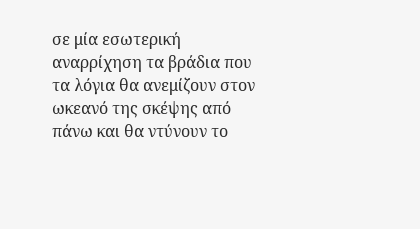σε μία εσωτερική αναρρίχηση τα βράδια που τα λόγια θα ανεμίζουν στον ωκεανό της σκέψης από πάνω και θα ντύνουν το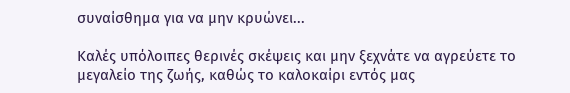συναίσθημα για να μην κρυώνει...

Καλές υπόλοιπες θερινές σκέψεις και μην ξεχνάτε να αγρεύετε το μεγαλείο της ζωής, καθώς το καλοκαίρι εντός μας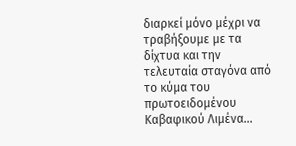διαρκεί μόνο μέχρι να τραβήξουμε με τα δίχτυα και την τελευταία σταγόνα από το κύμα του πρωτοειδομένου Καβαφικού Λιμένα...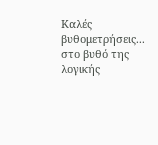Καλές βυθομετρήσεις... στο βυθό της λογικής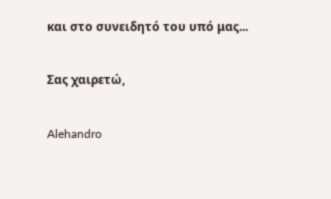και στο συνειδητό του υπό μας...

Σας χαιρετώ,

Alehandro